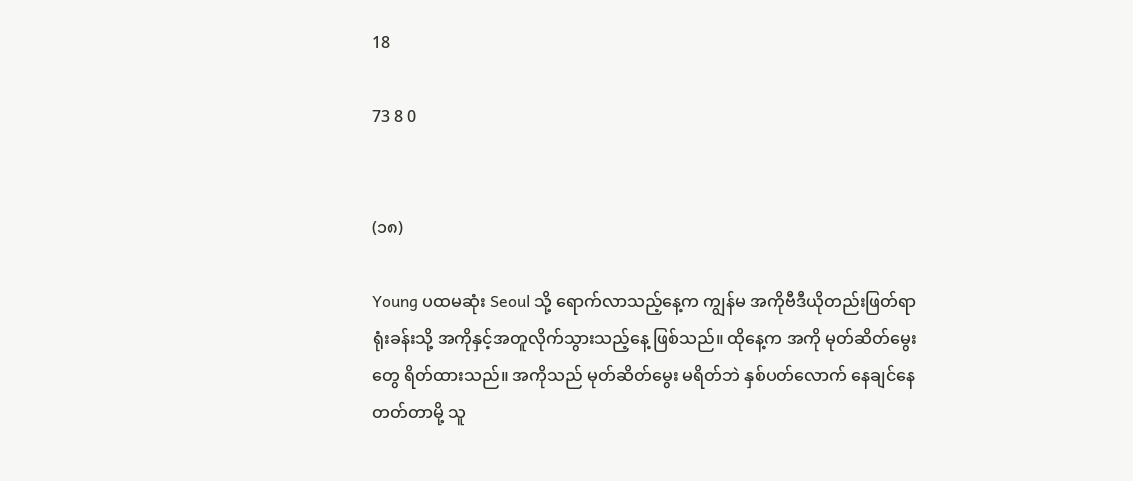18

73 8 0


(၁၈)

Young ပထမဆုံး Seoul သို့ ရောက်လာသည့်နေ့က ကျွန်မ အကိုဗီဒီယိုတည်းဖြတ်ရာ ရုံးခန်းသို့ အကိုနှင့်အတူလိုက်သွားသည့်နေ့ ဖြစ်သည်။ ထိုနေ့က အကို မုတ်ဆိတ်မွေးတွေ ရိတ်ထားသည်။ အကိုသည် မုတ်ဆိတ်မွေး မရိတ်ဘဲ နှစ်ပတ်လောက် နေချင်နေတတ်တာမို့ သူ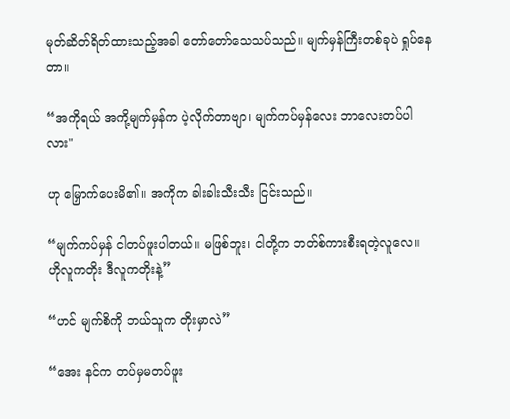မုတ်ဆိတ်ရိတ်ထားသည့်အခါ တော်တော်သေသပ်သည်။ မျက်မှန်ကြီးတစ်ခုပဲ ရှုပ်နေတာ။

“အကိုရယ် အကို့မျက်မှန်က ပဲ့လိုက်တာဗျာ၊ မျက်ကပ်မှန်လေး ဘာလေးတပ်ပါလား"

ဟု မြှောက်ပေးမိ၏။ အကိုက ခါးခါးသီးသီး ငြင်းသည်။

“မျက်ကပ်မှန် ငါတပ်ဖူးပါတယ်။ မဖြစ်ဘူး၊ ငါတို့က ဘတ်စ်ကားစီးရတဲ့လူလေ။ ဟိုလူကတိုး ဒီလူကတိုးနဲ့”

“ဟင် မျက်စိကို ဘယ်သူက တိုးမှာလဲ”

“အေး နင်က တပ်မှမတပ်ဖူး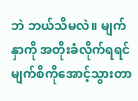ဘဲ ဘယ်သိမလဲ။ မျက်နှာကို အတိုးခံလိုက်ရရင် မျက်စိကိုအောင့်သွားတာ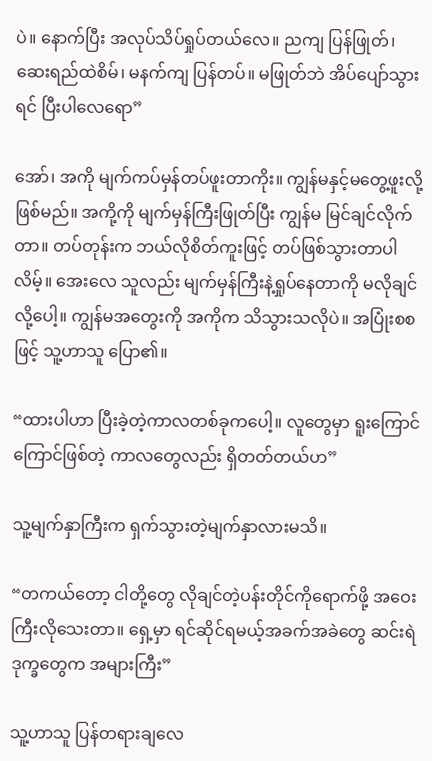ပဲ။ နောက်ပြီး အလုပ်သိပ်ရှုပ်တယ်လေ။ ညကျ ပြန်ဖြုတ်၊ ဆေးရည်ထဲစိမ်၊ မနက်ကျ ပြန်တပ်။ မဖြုတ်ဘဲ အိပ်ပျော်သွားရင် ပြီးပါလေရော”

အော်၊ အကို မျက်ကပ်မှန်တပ်ဖူးတာကိုး။ ကျွန်မနှင့်မတွေ့ဖူးလို့ဖြစ်မည်။ အကို့ကို မျက်မှန်ကြီးဖြုတ်ပြီး ကျွန်မ မြင်ချင်လိုက်တာ။ တပ်တုန်းက ဘယ်လိုစိတ်ကူးဖြင့် တပ်ဖြစ်သွားတာပါလိမ့်။ အေးလေ သူလည်း မျက်မှန်ကြီးနဲ့ရှုပ်နေတာကို မလိုချင်လို့ပေါ့။ ကျွန်မအတွေးကို အကိုက သိသွားသလိုပဲ။ အပြုံးစစဖြင့် သူ့ဟာသူ ပြော၏။

“ထားပါဟာ ပြီးခဲ့တဲ့ကာလတစ်ခုကပေါ့။ လူတွေမှာ ရူးကြောင်ကြောင်ဖြစ်တဲ့ ကာလတွေလည်း ရှိတတ်တယ်ဟ”

သူ့မျက်နှာကြီးက ရှက်သွားတဲ့မျက်နှာလားမသိ။

“တကယ်တော့ ငါတို့တွေ လိုချင်တဲ့ပန်းတိုင်ကိုရောက်ဖို့ အဝေးကြီးလိုသေးတာ။ ရှေ့မှာ ရင်ဆိုင်ရမယ့်အခက်အခဲတွေ ဆင်းရဲဒုက္ခတွေက အများကြီး”

သူ့ဟာသူ ပြန်တရားချလေ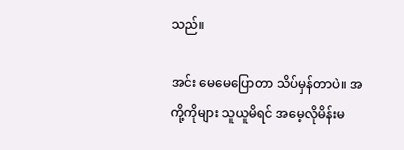သည်။

အင်း မေမေပြောတာ သိပ်မှန်တာပဲ။ အကို့ကိုများ သူယူမိရင် အမေ့လိုမိန်းမ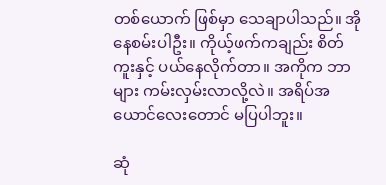တစ်ယောက် ဖြစ်မှာ သေချာပါသည်။ အို နေစမ်းပါဦး။ ကိုယ့်ဖက်ကချည်း စိတ်ကူးနှင့် ပယ်နေလိုက်တာ။ အကိုက ဘာများ ကမ်းလှမ်းလာလို့လဲ။ အရိပ်အယောင်လေးတောင် မပြပါဘူး။

ဆုံ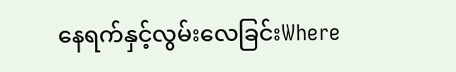နေရက်နှင့်လွမ်းလေခြင်းWhere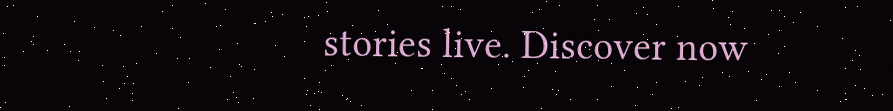stories live. Discover now